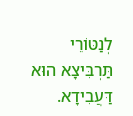לְנַטּוֹרֵי תַּרְבִּיצָא הוּא דַּעֲבִידָא.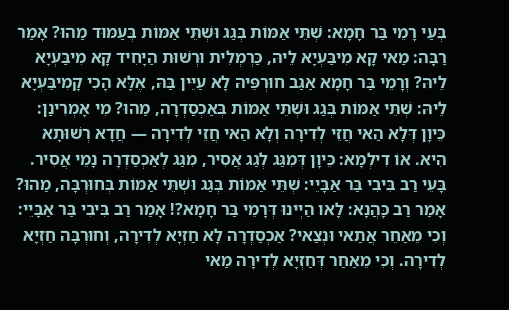בְּעַי רָמֵי בַּר חָמָא: שְׁתֵּי אַמּוֹת בְּגַג וּשְׁתֵּי אַמּוֹת בְּעַמּוּד מַהוּ? אָמַר רַבָּה: מַאי קָא מִיבַּעְיָא לֵיהּ, כַּרְמְלִית וּרְשׁוּת הַיָּחִיד קָא מִיבַּעְיָא לֵיהּ? וְרָמֵי בַּר חָמָא אַגַּב חוּרְפֵּיהּ לָא עַיֵּין בַּהּ, אֶלָּא הָכִי קָמִיבַּעְיָא לֵיהּ: שְׁתֵּי אַמּוֹת בְּגַג וּשְׁתֵּי אַמּוֹת בְּאַכְסַדְרָה, מַהוּ? מִי אָמְרִינַן: כֵּיוָן דְּלָא הַאי חֲזֵי לְדִירָה וְלָא הַאי חֲזֵי לְדִירָה — חֲדָא רְשׁוּתָא הִיא. אוֹ דִילְמָא: כֵּיוָן דְּמִגַּג לְגַג אֲסִיר, מִגַּג לְאַכְסַדְרָה נָמֵי אֲסִיר. בָּעֵי רַב בִּיבִי בַּר אַבָּיֵי: שְׁתֵּי אַמּוֹת בְּגַג וּשְׁתֵּי אַמּוֹת בְּחוּרְבָּה, מַהוּ? אָמַר רַב כָּהֲנָא: לָאו הַיְינוּ דְּרָמֵי בַּר חָמָא?! אָמַר רַב בִּיבִי בַּר אַבָּיֵי: וְכִי מֵאַחֵר אֲתַאי וּנְצַאי? אַכְסַדְרָה לָא חַזְיָא לְדִירָה, וְחוּרְבָּה חַזְיָא לְדִירָה. וְכִי מֵאַחַר דְּחַזְיָא לְדִירָה מַאי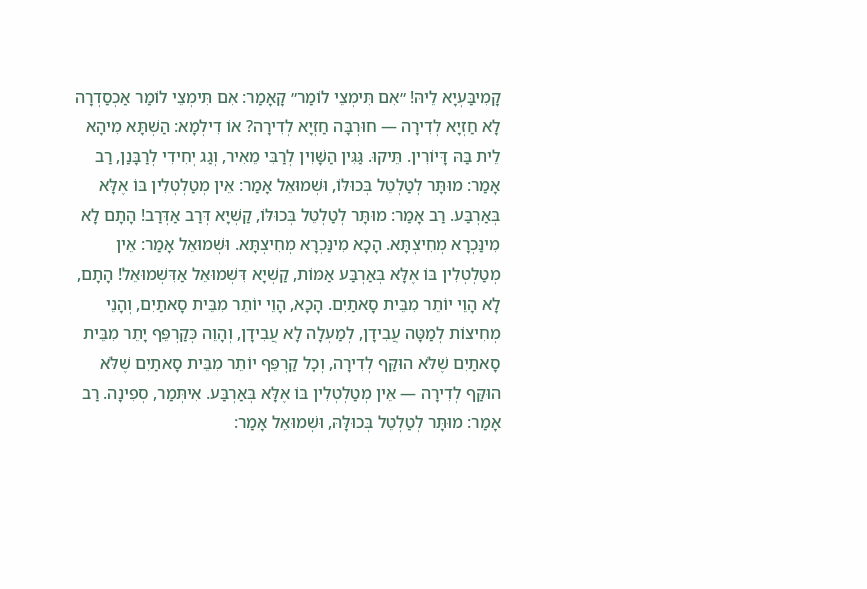קָמִיבַּעְיָא לֵיהּ! ״אִם תִּימְצֵי לוֹמַר״ קָאָמַר: אִם תִּימְצֵי לוֹמַר אַכְסַדְרָה לָא חַזְיָא לְדִירָה — חוּרְבָּה חַזְיָא לְדִירָה? אוֹ דִילְמָא: הַשְׁתָּא מִיהָא לֵית בַּהּ דָּיוֹרִין. תֵּיקוּ. גַּגִּין הַשָּׁוִין לְרַבִּי מֵאִיר, וְגַג יְחִידִי לְרַבָּנַן, רַב אָמַר: מוּתָּר לְטַלְטֵל בְּכוּלּוֹ, וּשְׁמוּאֵל אָמַר: אֵין מְטַלְטְלִין בּוֹ אֶלָּא בְּאַרְבַּע. רַב אָמַר: מוּתָּר לְטַלְטֵל בְּכוּלּוֹ, קַשְׁיָא דְּרַב אַדְּרַב! הָתָם לָא מִינַּכְרָא מְחִיצְתָּא. הָכָא מִינַּכְרָא מְחִיצְתָּא. וּשְׁמוּאֵל אָמַר: אֵין מְטַלְטְלִין בּוֹ אֶלָּא בְּאַרְבַּע אַמּוֹת, קַשְׁיָא דִּשְׁמוּאֵל אַדִּשְׁמוּאֵל! הָתָם, לָא הָוֵי יוֹתֵר מִבֵּית סָאתַיִם. הָכָא, הָוֵי יוֹתֵר מִבֵּית סָאתַיִם, וְהָנֵי מְחִיצוֹת לְמַטָּה עֲבִידָן, לְמַעְלָה לָא עֲבִידָן, וְהָוֵה כְּקַרְפֵּף יָתֵר מִבֵּית סָאתַיִם שֶׁלֹּא הוּקַּף לְדִירָה, וְכׇל קַרְפֵּף יוֹתֵר מִבֵּית סָאתַיִם שֶׁלֹּא הוּקַּף לְדִירָה — אֵין מְטַלְטְלִין בּוֹ אֶלָּא בְּאַרְבַּע. אִיתְּמַר, סְפִינָה. רַב אָמַר: מוּתָּר לְטַלְטֵל בְּכוּלָּהּ, וּשְׁמוּאֵל אָמַר: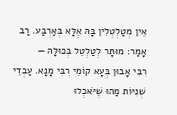אֵין מְטַלְטְלִין בָּהּ אֶלָּא בְּאַרְבַּע. רַב אָמַר: מוּתָּר לְטַלְטֵל בְּכוּלָּהּ —
רִבִּי אָבוּן בְּעָא קוֹמֵי רִבִּי מָנָא. עַבְדֵי שְׁנִיּוֹת מַהוּ שֶׁיֹּאכְלוּ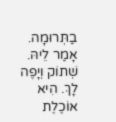בַתְּרוּמָה. אָמַר לֵיהּ. שְׁתוֹק וְיָפֶה לָךְ. הִיא אוֹכֶלֶת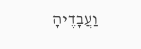וַעֲבָדֶיהָ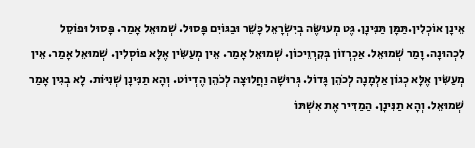אֵינָן אוֹכְלִין.תַּמָּן תַּנִּינָן. גֶּט מְעוּשֶּׂה בְיִשְׂרָאֵל כָּשֵׁר וּבַגּוֹיִם פָּסוּל. שְׁמוּאֵל אָמַר. פָּסוּל וּפוֹסֵל לִכְהוּנָה. וָמַר שְׁמוּאֵל. אַכְרְזוֹן בְּקִרְוֵיכוֹן. שְׁמוּאֵל אָמַר. אֵין מְעַשִּׂין אֶלָּא פוֹסְלִין. שְׁמוּאֵל אָמַר. אֵין מְעַשִּׂין אֶלָּא כְגוֹן אַלְמָנָה לְכֹהֵן גָּדוֹל. גְּרוּשָׁה וַחֲלוּצָה לְכֹהֵן הֶדְיוֹט. וְהָא תַנִּינָן שְׁנִיּוֹת. לָא בְגִין אָמַר שְׁמוּאֵל. וְהָא תַנִּינָן. הַמַדִּיר אֶת אִשְׁתּוֹ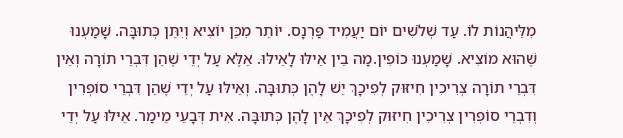מִלֵּיהֲנוֹת לוֹ. עַד שְׁלֹשִׁים יוֹם יַעֲמִיד פַּרְנָס. יוֹתֵר מִכֵּן יוֹצִיא וְיִתֵּן כְּתוּבָּה. שָׁמַעְנוּ שֶׁהוּא מוֹצִיא. שָׁמַעְנוּ כוֹפִין.מַה בֵין אֵילּוּ לָאֵילּוּ. אֵלֶּא עַל יְדֵי שֶׁהֵן דִּבְרֵי תוֹרָה וְאֵין דִּבְרֵי תוֹרָה צְרִיכִין חִיזּוּק לְפִיכָךְ יֵשׁ לָהֶן כְּתוּבָּה. וְאֵילּוּ עַל יְדֵי שֶׁהֵן דִּבְרֵי סוֹפְרִין וְדִבְרֵי סוֹפְרִין צְרִיכִין חִיזּוּק לְפִיכָךְ אֵין לָהֶן כְּתוּבָּה. אִית דְּבָעֵי מֵימַר. אֵיּלּוּ עַל יְדֵי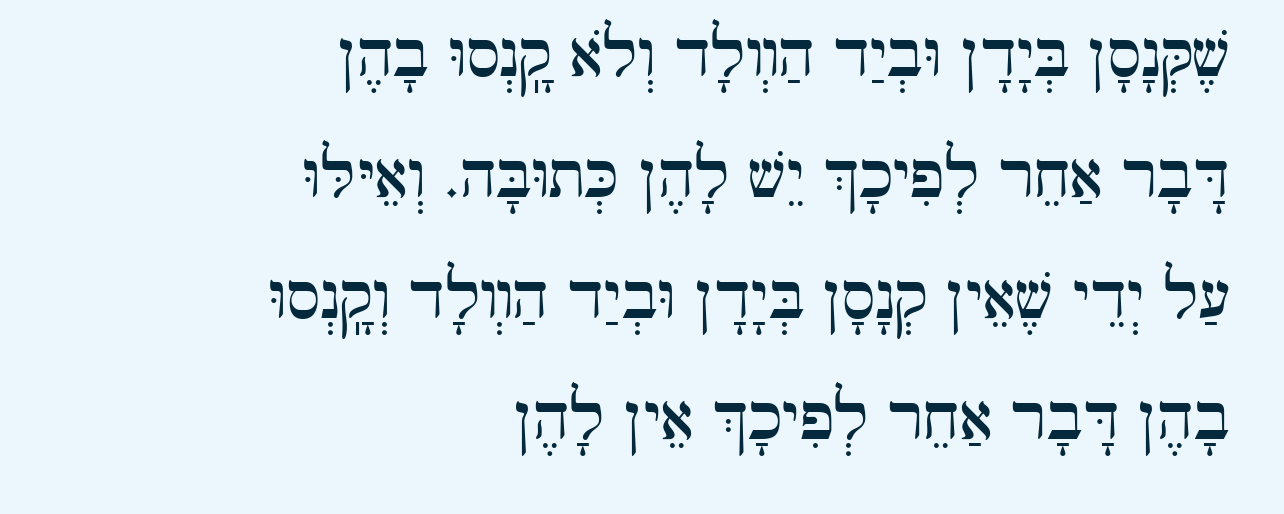שֶׁקְּנָסָן בְּיָדָן וּבְיַד הַװְלָד וְלֹא קָֽנְסוּ בָהֶן דָּבָר אַחֵר לְפִיכָךְ יֵשׁ לָהֶן כְּתוּבָּה. וְאֵיּלּוּ עַל יְדֵי שֶׁאֵין קְנָסָן בְּיָדָן וּבְיַד הַװְלָד וְקָֽנְסוּ בָהֶן דָּבָר אַחֵר לְפִיכָךְ אֵין לָהֶן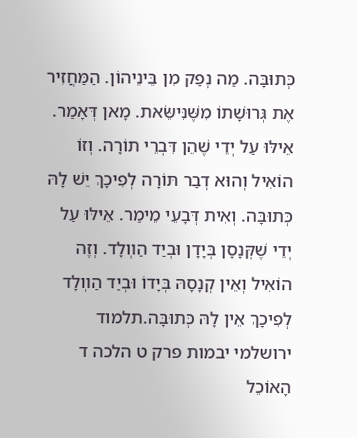כְּתוּבָּה. מַה נְפַק מִן בֵּינֵיהוֹן. הַמַּחֲזִיר אֶת גְּרוּשָׁתוֹ מִשֶּׁנִּישֵּׂאת. מָאן דְּאָמַר. אֵילּוּ עַל יְדֵי שֶׁהֵן דִּבְרֵי תוֹרָה. וְזוֹ הוֹאִיל וְהוּא דְבַר תּוֹרָה לְפִיכָךְ יֵשׁ לָהּ כְּתוּבָּה. וְאִית דְּבָעֵי מֵימַר. אֵיּלּוּ עַל יְדֵי שֶׁקְּנָסָן בְּיָדָן וּבְיַד הַװְלָד. וְזֶה הוֹאִיל וְאֵין קְנָסָהּ בְּיָדוֹ וּבְיַד הַװְלָד לְפִיכָךְ אֵין לָהּ כְּתוּבָּה.תלמוד ירושלמי יבמות פרק ט הלכה ד
הָאוֹכֵל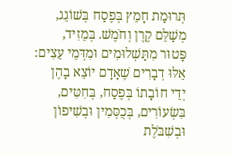תְּרוּמַת חָמֵץ בְּפֶסַח בְּשׁוֹגֵג, מְשַׁלֵּם קֶרֶן וְחֹמֶשׁ. בְּמֵזִיד, פָּטוּר מִתַּשְׁלוּמִים וּמִדְּמֵי עֵצִים:
אֵלּוּ דְבָרִים שֶׁאָדָם יוֹצֵא בָהֶן יְדֵי חוֹבָתוֹ בְּפֶסַח, בְּחִטִּים, בִּשְׂעוֹרִים, בְּכֻסְּמִין וּבְשִׁיפוֹן וּבְשִׁבֹּלֶת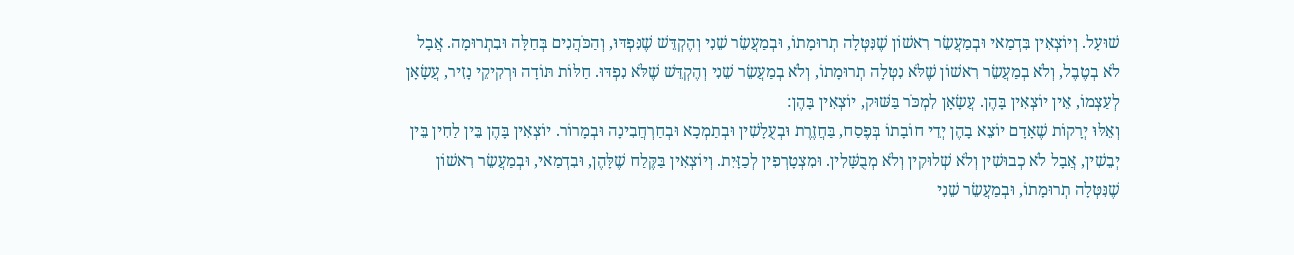שׁוּעָל. וְיוֹצְאִין בִּדְמַאי וּבְמַעֲשֵׂר רִאשׁוֹן שֶׁנִּטְּלָה תְרוּמָתוֹ, וּבְמַעֲשֵׂר שֵׁנִי וְהֶקְדֵּשׁ שֶׁנִּפְדּוּ, וְהַכֹּהֲנִים בְּחַלָּה וּבִתְרוּמָה. אֲבָל לֹא בְטֶבֶל, וְלֹא בְמַעֲשֵׂר רִאשׁוֹן שֶׁלֹּא נִטְּלָה תְרוּמָתוֹ, וְלֹא בְמַעֲשֵׂר שֵׁנִי וְהֶקְדֵּשׁ שֶׁלֹּא נִפְדּוּ. חַלּוֹת תּוֹדָה וּרְקִיקֵי נָזִיר, עֲשָׂאָן לְעַצְמוֹ, אֵין יוֹצְאִין בָּהֶן. עֲשָׂאָן לִמְכֹּר בַּשּׁוּק, יוֹצְאִין בָּהֶן:
וְאֵלּוּ יְרָקוֹת שֶׁאָדָם יוֹצֵא בָהֶן יְדֵי חוֹבָתוֹ בְּפֶסַח, בַּחֲזֶרֶת וּבְעֻלָשִׁין וּבְתַמְכָא וּבְחַרְחֲבִינָה וּבְמָרוֹר. יוֹצְאִין בָּהֶן בֵּין לַחִין בֵּין יְבֵשִׁין, אֲבָל לֹא כְבוּשִׁין וְלֹא שְׁלוּקִין וְלֹא מְבֻשָּׁלִין. וּמִצְטָרְפִין לְכַזָּיִת. וְיוֹצְאִין בַּקֶּלַח שֶׁלָּהֶן, וּבִדְמַאי, וּבְמַעֲשֵׂר רִאשׁוֹן שֶׁנִּטְּלָה תְרוּמָתוֹ, וּבְמַעֲשֵׂר שֵׁנִי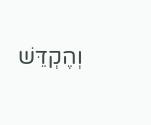וְהֶקְדֵּשׁ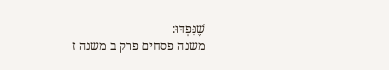שֶׁנִּפְדּוּ:
משנה פסחים פרק ב משנה ז